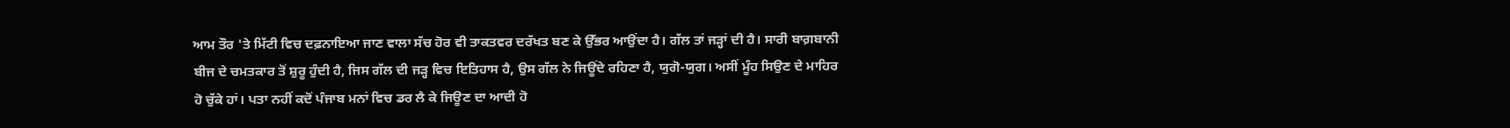ਆਮ ਤੌਰ 'ਤੇ ਮਿੱਟੀ ਵਿਚ ਦਫ਼ਨਾਇਆ ਜਾਣ ਵਾਲਾ ਸੱਚ ਹੋਰ ਵੀ ਤਾਕਤਵਰ ਦਰੱਖਤ ਬਣ ਕੇ ਉੱਭਰ ਆਉਂਦਾ ਹੈ। ਗੱਲ ਤਾਂ ਜੜ੍ਹਾਂ ਦੀ ਹੈ। ਸਾਰੀ ਬਾਗ਼ਬਾਨੀ ਬੀਜ ਦੇ ਚਮਤਕਾਰ ਤੋਂ ਸ਼ੁਰੂ ਹੁੰਦੀ ਹੈ, ਜਿਸ ਗੱਲ ਦੀ ਜੜ੍ਹ ਵਿਚ ਇਤਿਹਾਸ ਹੈ, ਉਸ ਗੱਲ ਨੇ ਜਿਊਂਦੇ ਰਹਿਣਾ ਹੈ, ਯੁਗੋ-ਯੁਗ। ਅਸੀਂ ਮੂੰਹ ਸਿਉਣ ਦੇ ਮਾਹਿਰ ਹੋ ਚੁੱਕੇ ਹਾਂ। ਪਤਾ ਨਹੀਂ ਕਦੋਂ ਪੰਜਾਬ ਮਨਾਂ ਵਿਚ ਡਰ ਲੈ ਕੇ ਜਿਊਣ ਦਾ ਆਦੀ ਹੋ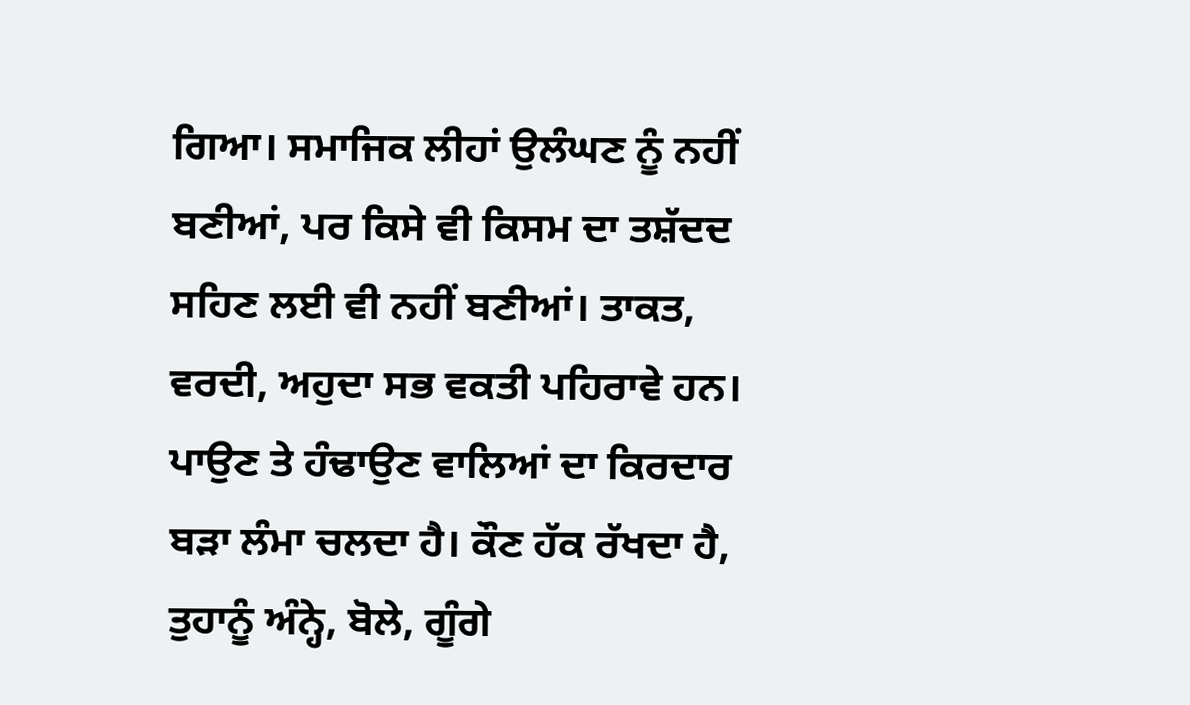ਗਿਆ। ਸਮਾਜਿਕ ਲੀਹਾਂ ਉਲੰਘਣ ਨੂੰ ਨਹੀਂ ਬਣੀਆਂ, ਪਰ ਕਿਸੇ ਵੀ ਕਿਸਮ ਦਾ ਤਸ਼ੱਦਦ ਸਹਿਣ ਲਈ ਵੀ ਨਹੀਂ ਬਣੀਆਂ। ਤਾਕਤ, ਵਰਦੀ, ਅਹੁਦਾ ਸਭ ਵਕਤੀ ਪਹਿਰਾਵੇ ਹਨ। ਪਾਉਣ ਤੇ ਹੰਢਾਉਣ ਵਾਲਿਆਂ ਦਾ ਕਿਰਦਾਰ ਬੜਾ ਲੰਮਾ ਚਲਦਾ ਹੈ। ਕੌਣ ਹੱਕ ਰੱਖਦਾ ਹੈ, ਤੁਹਾਨੂੰ ਅੰਨ੍ਹੇ, ਬੋਲੇ, ਗੂੰਗੇ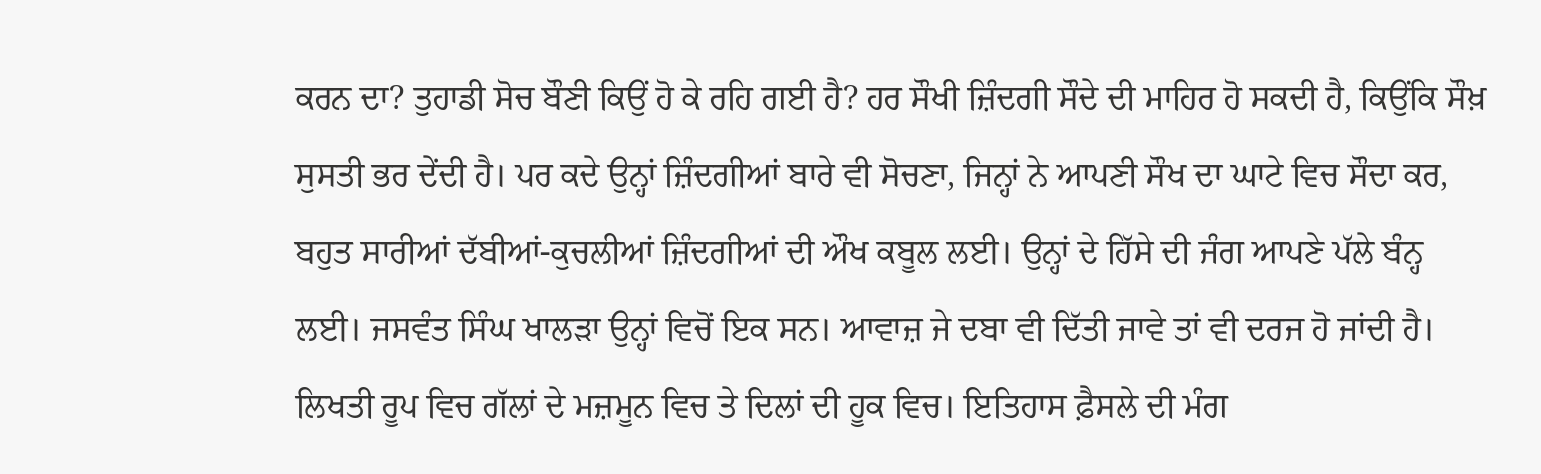ਕਰਨ ਦਾ? ਤੁਹਾਡੀ ਸੋਚ ਬੌਣੀ ਕਿਉਂ ਹੋ ਕੇ ਰਹਿ ਗਈ ਹੈ? ਹਰ ਸੌਖੀ ਜ਼ਿੰਦਗੀ ਸੌਦੇ ਦੀ ਮਾਹਿਰ ਹੋ ਸਕਦੀ ਹੈ, ਕਿਉਂਕਿ ਸੌਖ਼ ਸੁਸਤੀ ਭਰ ਦੇਂਦੀ ਹੈ। ਪਰ ਕਦੇ ਉਨ੍ਹਾਂ ਜ਼ਿੰਦਗੀਆਂ ਬਾਰੇ ਵੀ ਸੋਚਣਾ, ਜਿਨ੍ਹਾਂ ਨੇ ਆਪਣੀ ਸੌਖ ਦਾ ਘਾਟੇ ਵਿਚ ਸੌਦਾ ਕਰ, ਬਹੁਤ ਸਾਰੀਆਂ ਦੱਬੀਆਂ-ਕੁਚਲੀਆਂ ਜ਼ਿੰਦਗੀਆਂ ਦੀ ਔਖ ਕਬੂਲ ਲਈ। ਉਨ੍ਹਾਂ ਦੇ ਹਿੱਸੇ ਦੀ ਜੰਗ ਆਪਣੇ ਪੱਲੇ ਬੰਨ੍ਹ ਲਈ। ਜਸਵੰਤ ਸਿੰਘ ਖਾਲੜਾ ਉਨ੍ਹਾਂ ਵਿਚੋਂ ਇਕ ਸਨ। ਆਵਾਜ਼ ਜੇ ਦਬਾ ਵੀ ਦਿੱਤੀ ਜਾਵੇ ਤਾਂ ਵੀ ਦਰਜ ਹੋ ਜਾਂਦੀ ਹੈ। ਲਿਖਤੀ ਰੂਪ ਵਿਚ ਗੱਲਾਂ ਦੇ ਮਜ਼ਮੂਨ ਵਿਚ ਤੇ ਦਿਲਾਂ ਦੀ ਹੂਕ ਵਿਚ। ਇਤਿਹਾਸ ਫ਼ੈਸਲੇ ਦੀ ਮੰਗ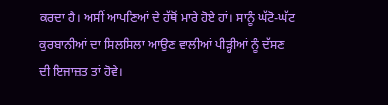ਕਰਦਾ ਹੈ। ਅਸੀਂ ਆਪਣਿਆਂ ਦੇ ਹੱਥੋਂ ਮਾਰੇ ਹੋਏ ਹਾਂ। ਸਾਨੂੰ ਘੱਟੋ-ਘੱਟ ਕੁਰਬਾਨੀਆਂ ਦਾ ਸਿਲਸਿਲਾ ਆਉਣ ਵਾਲੀਆਂ ਪੀੜ੍ਹੀਆਂ ਨੂੰ ਦੱਸਣ ਦੀ ਇਜਾਜ਼ਤ ਤਾਂ ਹੋਵੇ।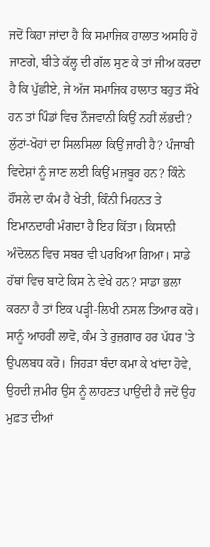ਜਦੋਂ ਕਿਹਾ ਜਾਂਦਾ ਹੈ ਕਿ ਸਮਾਜਿਕ ਹਾਲਾਤ ਅਸਹਿ ਹੋ ਜਾਣਗੇ, ਬੀਤੇ ਕੱਲ੍ਹ ਦੀ ਗੱਲ ਸੁਣ ਕੇ ਤਾਂ ਜੀਅ ਕਰਦਾ ਹੈ ਕਿ ਪੁੱਛੀਏ, ਜੇ ਅੱਜ ਸਮਾਜਿਕ ਹਾਲਾਤ ਬਹੁਤ ਸੌਖੇ ਹਨ ਤਾਂ ਪਿੰਡਾਂ ਵਿਚ ਨੌਜਵਾਨੀ ਕਿਉਂ ਨਹੀਂ ਲੱਭਦੀ? ਲੁੱਟਾਂ-ਖੋਹਾਂ ਦਾ ਸਿਲਸਿਲਾ ਕਿਉਂ ਜਾਰੀ ਹੈ? ਪੰਜਾਬੀ ਵਿਦੇਸ਼ਾਂ ਨੂੰ ਜਾਣ ਲਈ ਕਿਉਂ ਮਜ਼ਬੂਰ ਹਨ? ਕਿੰਨੇ ਹੌਂਸਲੇ ਦਾ ਕੰਮ ਹੈ ਖੇਤੀ, ਕਿੰਨੀ ਮਿਹਨਤ ਤੇ ਇਮਾਨਦਾਰੀ ਮੰਗਦਾ ਹੈ ਇਹ ਕਿੱਤਾ। ਕਿਸਾਨੀ ਅੰਦੋਲਨ ਵਿਚ ਸਬਰ ਵੀ ਪਰਖਿਆ ਗਿਆ। ਸਾਡੇ ਹੱਥਾਂ ਵਿਚ ਬਾਟੇ ਕਿਸ ਨੇ ਵੇਖੇ ਹਨ? ਸਾਡਾ ਭਲਾ ਕਰਨਾ ਹੈ ਤਾਂ ਇਕ ਪੜ੍ਹੀ-ਲਿਖੀ ਨਸਲ ਤਿਆਰ ਕਰੋ। ਸਾਨੂੰ ਆਹਰੀਂ ਲਾਵੋ, ਕੰਮ ਤੇ ਰੁਜ਼ਗਾਰ ਹਰ ਪੱਧਰ 'ਤੇ ਉਪਲਬਧ ਕਰੋ। ਜਿਹੜਾ ਬੰਦਾ ਕਮਾ ਕੇ ਖਾਂਦਾ ਹੋਵੇ, ਉਹਦੀ ਜ਼ਮੀਰ ਉਸ ਨੂੰ ਲਾਹਣਤ ਪਾਉਂਦੀ ਹੈ ਜਦੋਂ ਉਹ ਮੁਫ਼ਤ ਦੀਆਂ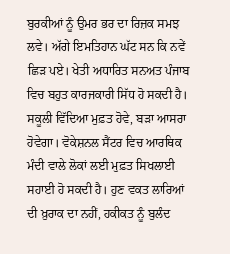ਬੁਰਕੀਆਂ ਨੂੰ ਉਮਰ ਭਰ ਦਾ ਰਿਜ਼ਕ ਸਮਝ ਲਵੇ। ਅੱਗੇ ਇਮਤਿਹਾਨ ਘੱਟ ਸਨ ਕਿ ਨਵੇਂ ਛਿੜ ਪਏ। ਖੇਤੀ ਅਧਾਰਿਤ ਸਨਅਤ ਪੰਜਾਬ ਵਿਚ ਬਹੁਤ ਕਾਰਜਕਾਰੀ ਸਿੱਧ ਹੋ ਸਕਦੀ ਹੈ। ਸਕੂਲੀ ਵਿੱਦਿਆ ਮੁਫ਼ਤ ਹੋਵੇ, ਬੜਾ ਆਸਰਾ ਹੋਵੇਗਾ। ਵੋਕੇਸ਼ਨਲ ਸੈਂਟਰ ਵਿਚ ਆਰਥਿਕ ਮੰਦੀ ਵਾਲੇ ਲੋਕਾਂ ਲਈ ਮੁਫ਼ਤ ਸਿਖਲਾਈ ਸਹਾਈ ਹੋ ਸਕਦੀ ਹੈ। ਹੁਣ ਵਕਤ ਲਾਰਿਆਂ ਦੀ ਖ਼ੁਰਾਕ ਦਾ ਨਹੀਂ, ਹਕੀਕਤ ਨੂੰ ਬੁਲੰਦ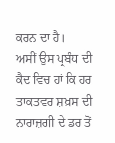ਕਰਨ ਦਾ ਹੈ।
ਅਸੀਂ ਉਸ ਪ੍ਰਬੰਧ ਦੀ ਕੈਦ ਵਿਚ ਹਾਂ ਕਿ ਹਰ ਤਾਕਤਵਰ ਸ਼ਖ਼ਸ ਦੀ ਨਾਰਾਜ਼ਗੀ ਦੇ ਡਰ ਤੋਂ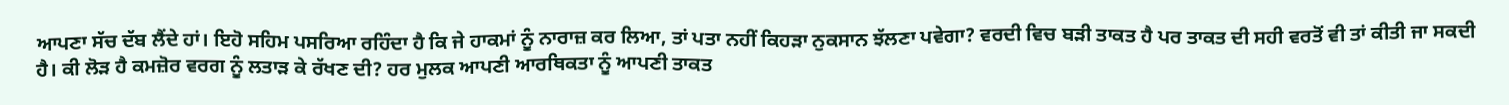ਆਪਣਾ ਸੱਚ ਦੱਬ ਲੈਂਦੇ ਹਾਂ। ਇਹੋ ਸਹਿਮ ਪਸਰਿਆ ਰਹਿੰਦਾ ਹੈ ਕਿ ਜੇ ਹਾਕਮਾਂ ਨੂੰ ਨਾਰਾਜ਼ ਕਰ ਲਿਆ, ਤਾਂ ਪਤਾ ਨਹੀਂ ਕਿਹੜਾ ਨੁਕਸਾਨ ਝੱਲਣਾ ਪਵੇਗਾ? ਵਰਦੀ ਵਿਚ ਬੜੀ ਤਾਕਤ ਹੈ ਪਰ ਤਾਕਤ ਦੀ ਸਹੀ ਵਰਤੋਂ ਵੀ ਤਾਂ ਕੀਤੀ ਜਾ ਸਕਦੀ ਹੈ। ਕੀ ਲੋੜ ਹੈ ਕਮਜ਼ੋਰ ਵਰਗ ਨੂੰ ਲਤਾੜ ਕੇ ਰੱਖਣ ਦੀ? ਹਰ ਮੁਲਕ ਆਪਣੀ ਆਰਥਿਕਤਾ ਨੂੰ ਆਪਣੀ ਤਾਕਤ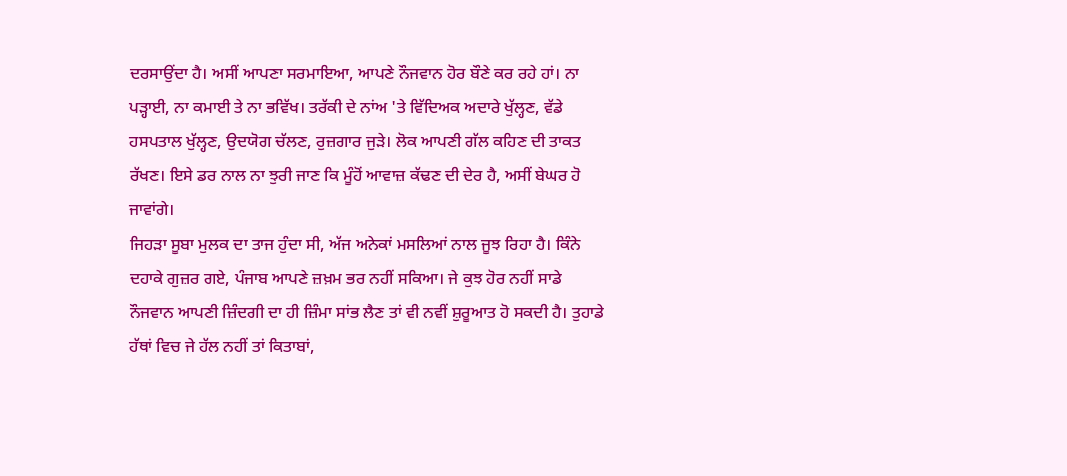ਦਰਸਾਉਂਦਾ ਹੈ। ਅਸੀਂ ਆਪਣਾ ਸਰਮਾਇਆ, ਆਪਣੇ ਨੌਜਵਾਨ ਹੋਰ ਬੌਣੇ ਕਰ ਰਹੇ ਹਾਂ। ਨਾ ਪੜ੍ਹਾਈ, ਨਾ ਕਮਾਈ ਤੇ ਨਾ ਭਵਿੱਖ। ਤਰੱਕੀ ਦੇ ਨਾਂਅ 'ਤੇ ਵਿੱਦਿਅਕ ਅਦਾਰੇ ਖੁੱਲ੍ਹਣ, ਵੱਡੇ ਹਸਪਤਾਲ ਖੁੱਲ੍ਹਣ, ਉਦਯੋਗ ਚੱਲਣ, ਰੁਜ਼ਗਾਰ ਜੁੜੇ। ਲੋਕ ਆਪਣੀ ਗੱਲ ਕਹਿਣ ਦੀ ਤਾਕਤ ਰੱਖਣ। ਇਸੇ ਡਰ ਨਾਲ ਨਾ ਝੁਰੀ ਜਾਣ ਕਿ ਮੂੰਹੋਂ ਆਵਾਜ਼ ਕੱਢਣ ਦੀ ਦੇਰ ਹੈ, ਅਸੀਂ ਬੇਘਰ ਹੋ ਜਾਵਾਂਗੇ।
ਜਿਹੜਾ ਸੂਬਾ ਮੁਲਕ ਦਾ ਤਾਜ ਹੁੰਦਾ ਸੀ, ਅੱਜ ਅਨੇਕਾਂ ਮਸਲਿਆਂ ਨਾਲ ਜੂਝ ਰਿਹਾ ਹੈ। ਕਿੰਨੇ ਦਹਾਕੇ ਗੁਜ਼ਰ ਗਏ, ਪੰਜਾਬ ਆਪਣੇ ਜ਼ਖ਼ਮ ਭਰ ਨਹੀਂ ਸਕਿਆ। ਜੇ ਕੁਝ ਹੋਰ ਨਹੀਂ ਸਾਡੇ ਨੌਜਵਾਨ ਆਪਣੀ ਜ਼ਿੰਦਗੀ ਦਾ ਹੀ ਜ਼ਿੰਮਾ ਸਾਂਭ ਲੈਣ ਤਾਂ ਵੀ ਨਵੀਂ ਸ਼ੁਰੂਆਤ ਹੋ ਸਕਦੀ ਹੈ। ਤੁਹਾਡੇ ਹੱਥਾਂ ਵਿਚ ਜੇ ਹੱਲ ਨਹੀਂ ਤਾਂ ਕਿਤਾਬਾਂ,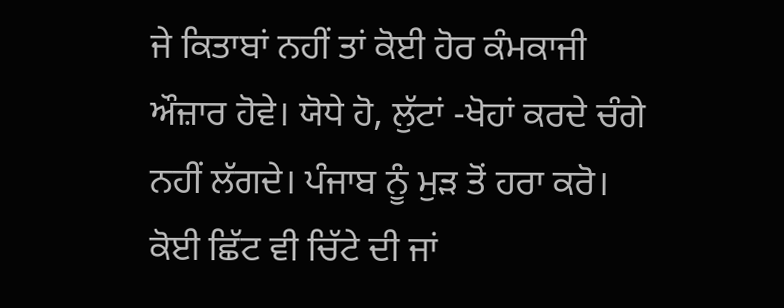ਜੇ ਕਿਤਾਬਾਂ ਨਹੀਂ ਤਾਂ ਕੋਈ ਹੋਰ ਕੰਮਕਾਜੀ ਔਜ਼ਾਰ ਹੋਵੇ। ਯੋਧੇ ਹੋ, ਲੁੱਟਾਂ -ਖੋਹਾਂ ਕਰਦੇ ਚੰਗੇ ਨਹੀਂ ਲੱਗਦੇ। ਪੰਜਾਬ ਨੂੰ ਮੁੜ ਤੋਂ ਹਰਾ ਕਰੋ। ਕੋਈ ਛਿੱਟ ਵੀ ਚਿੱਟੇ ਦੀ ਜਾਂ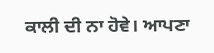ਕਾਲੀ ਦੀ ਨਾ ਹੋਵੇ। ਆਪਣਾ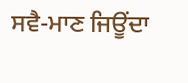ਸਵੈ-ਮਾਣ ਜਿਊਂਦਾ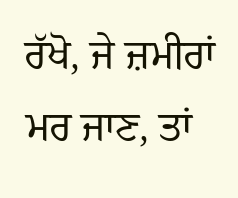ਰੱਖੋ, ਜੇ ਜ਼ਮੀਰਾਂ ਮਰ ਜਾਣ, ਤਾਂ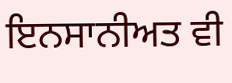ਇਨਸਾਨੀਅਤ ਵੀ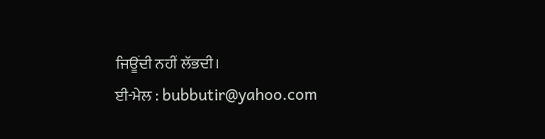ਜਿਊਂਦੀ ਨਹੀਂ ਲੱਭਦੀ।
ਈ-ਮੇਲ : bubbutir@yahoo.com